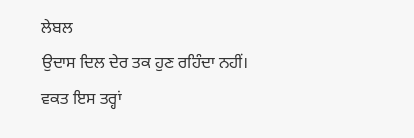ਲੇਬਲ
ਉਦਾਸ ਦਿਲ ਦੇਰ ਤਕ ਹੁਣ ਰਹਿੰਦਾ ਨਹੀਂ।
ਵਕਤ ਇਸ ਤਰ੍ਹਾਂ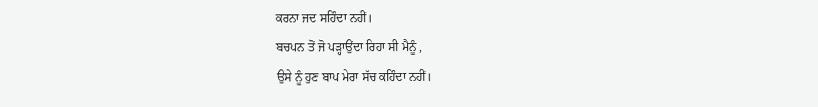ਕਰਨਾ ਜਦ ਸਹਿੰਦਾ ਨਹੀਂ।
ਬਚਪਨ ਤੋਂ ਜੋ ਪੜ੍ਹਾਉਂਦਾ ਰਿਹਾ ਸੀ ਮੈਨੂੰ ,
ਉਸੇ ਨੂੰ ਹੁਣ ਬਾਪ ਮੇਰਾ ਸੱਚ ਕਹਿੰਦਾ ਨਹੀਂ।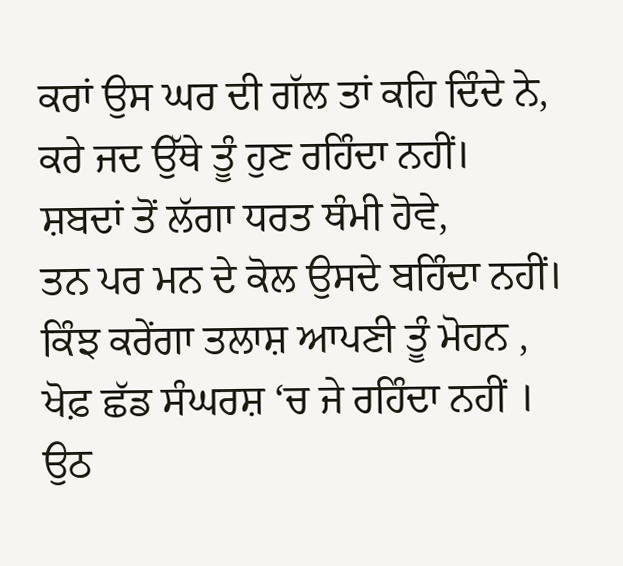ਕਰਾਂ ਉਸ ਘਰ ਦੀ ਗੱਲ ਤਾਂ ਕਹਿ ਦਿੰਦੇ ਨੇ,
ਕਰੇ ਜਦ ਉੱਥੇ ਤੂੰ ਹੁਣ ਰਹਿੰਦਾ ਨਹੀਂ।
ਸ਼ਬਦਾਂ ਤੋਂ ਲੱਗਾ ਧਰਤ ਥੰਮੀ ਹੋਵੇ,
ਤਨ ਪਰ ਮਨ ਦੇ ਕੋਲ ਉਸਦੇ ਬਹਿੰਦਾ ਨਹੀਂ।
ਕਿੰਝ ਕਰੇਂਗਾ ਤਲਾਸ਼ ਆਪਣੀ ਤੂੰ ਮੋਹਨ ,
ਖੋਫ਼ ਛੱਡ ਸੰਘਰਸ਼ ‘ਚ ਜੇ ਰਹਿੰਦਾ ਨਹੀਂ ।
ਉਠ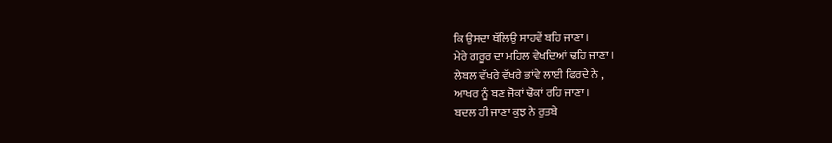ਕਿ ਉਸਦਾ ਥੱਲਿਉ ਸਾਹਵੇਂ ਬਹਿ ਜਾਣਾ ।
ਮੇਰੇ ਗਰੂਰ ਦਾ ਮਹਿਲ ਵੇਖਦਿਆਂ ਢਹਿ ਜਾਣਾ ।
ਲੇਬਲ ਵੱਖਰੇ ਵੱਖਰੇ ਭਾਂਵੇ ਲਾਈ ਫਿਰਦੇ ਨੇ ,
ਆਖਰ ਨੂੰ ਬਣ ਜੋਕਾਂ ਢੋਕਾਂ ਰਹਿ ਜਾਣਾ ।
ਬਦਲ ਹੀ ਜਾਣਾ ਕੁਝ ਨੇ ਰੁਤਬੇ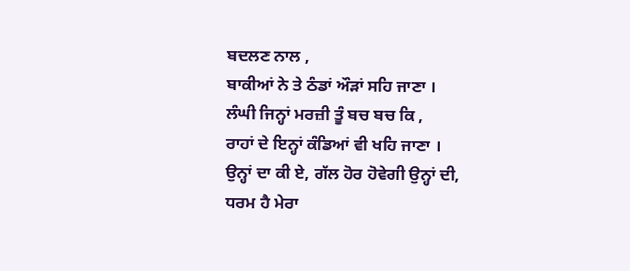ਬਦਲਣ ਨਾਲ ,
ਬਾਕੀਆਂ ਨੇ ਤੇ ਠੰਡਾਂ ਔੜਾਂ ਸਹਿ ਜਾਣਾ ।
ਲੰਘੀ ਜਿਨ੍ਹਾਂ ਮਰਜ਼ੀ ਤੂੰ ਬਚ ਬਚ ਕਿ ,
ਰਾਹਾਂ ਦੇ ਇਨ੍ਹਾਂ ਕੰਡਿਆਂ ਵੀ ਖਹਿ ਜਾਣਾ ।
ਉਨ੍ਹਾਂ ਦਾ ਕੀ ਏ, ਗੱਲ ਹੋਰ ਹੋਵੇਗੀ ਉਨ੍ਹਾਂ ਦੀ,
ਧਰਮ ਹੈ ਮੇਰਾ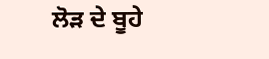ਲੋੜ ਦੇ ਬੂਹੇ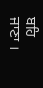ਬਹਿ ਜਾਣਾ ।